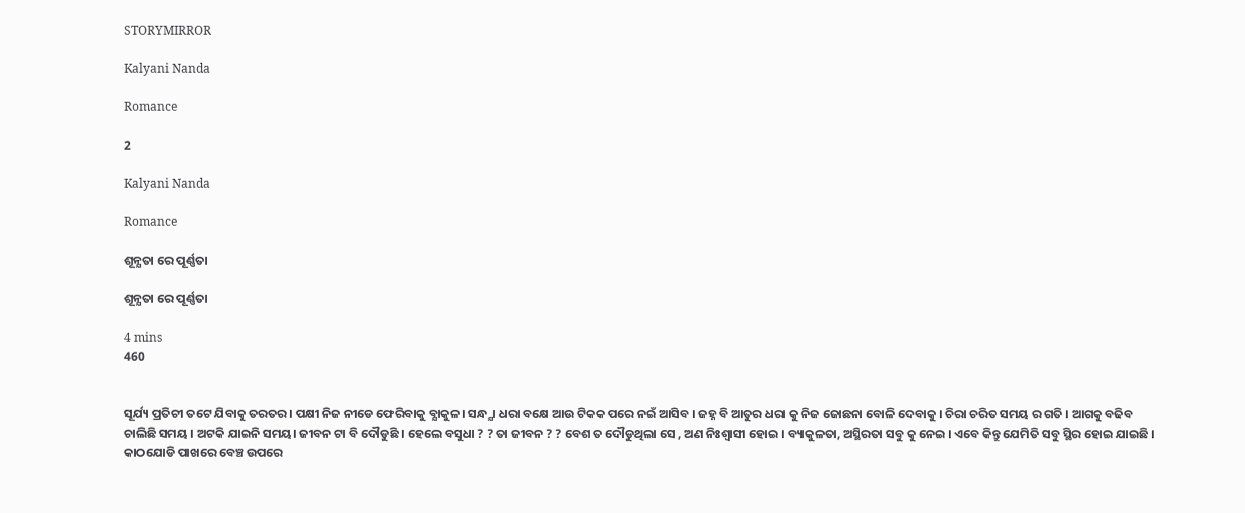STORYMIRROR

Kalyani Nanda

Romance

2

Kalyani Nanda

Romance

ଶୂନ୍ଯତା ରେ ପୂର୍ଣ୍ଣତା

ଶୂନ୍ଯତା ରେ ପୂର୍ଣ୍ଣତା

4 mins
460


ସୂର୍ଯ୍ୟ ପ୍ରତିଚୀ ତଟେ ଯିବାକୁ ତରତର। ପକ୍ଷୀ ନିଜ ନୀଡେ ଫେରିବାକୁ ବ୍ଯାକୁଳ। ସନ୍ଧ୍ଯା ଧରା ବକ୍ଷେ ଆଉ ଟିକକ ପରେ ନଇଁ ଆସିବ । ଜହ୍ନ ବି ଆତୁର ଧରା କୁ ନିଜ ଜୋଛନା ବୋଳି ଦେବାକୁ । ଚିରା ଚରିତ ସମୟ ର ଗତି । ଆଗକୁ ବଢିବ ଚାଲିଛି ସମୟ । ଅଟକି ଯାଇନି ସମୟ। ଜୀବନ ଟା ବି ଦୌଡୁଛି । ହେଲେ ବସୁଧା ? ? ତା ଜୀବନ ? ? ବେଶ ତ ଦୌଡୁଥିଲା ସେ , ଅଣ ନିଃଶ୍ବାସୀ ହୋଇ । ବ୍ୟାକୁଳତା, ଅସ୍ଥିରତା ସବୁ କୁ ନେଇ । ଏବେ କିନ୍ତୁ ଯେମିତି ସବୁ ସ୍ଥିର ହୋଇ ଯାଇଛି । କାଠଯୋଡି ପାଖରେ ବେଞ୍ଚ ଉପରେ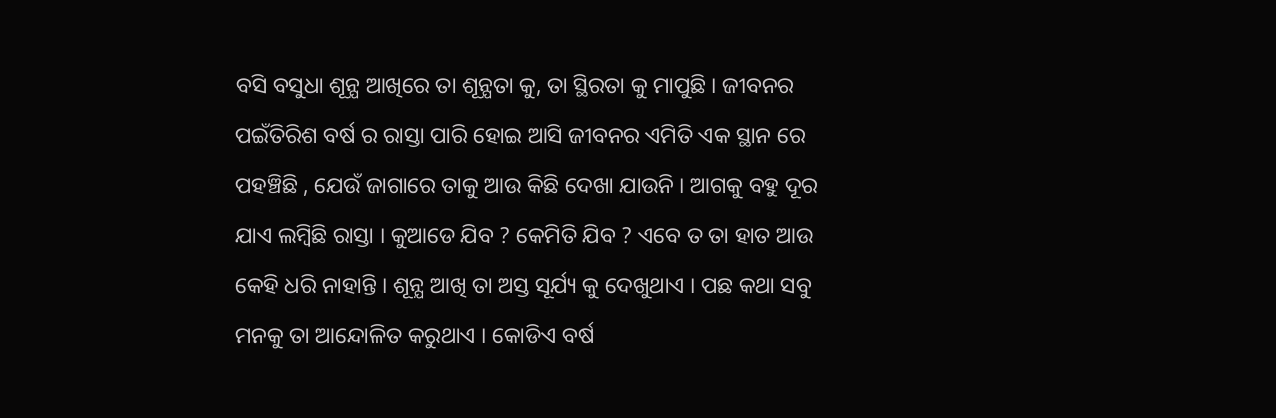ବସି ବସୁଧା ଶୂନ୍ଯ ଆଖିରେ ତା ଶୂନ୍ଯତା କୁ, ତା ସ୍ଥିରତା କୁ ମାପୁଛି । ଜୀବନର ପଇଁତିରିଶ ବର୍ଷ ର ରାସ୍ତା ପାରି ହୋଇ ଆସି ଜୀବନର ଏମିତି ଏକ ସ୍ଥାନ ରେ ପହଞ୍ଚିଛି , ଯେଉଁ ଜାଗାରେ ତାକୁ ଆଉ କିଛି ଦେଖା ଯାଉନି । ଆଗକୁ ବହୁ ଦୂର ଯାଏ ଲମ୍ବିଛି ରାସ୍ତା । କୁଆଡେ ଯିବ ? କେମିତି ଯିବ ? ଏବେ ତ ତା ହାତ ଆଉ କେହି ଧରି ନାହାନ୍ତି । ଶୂନ୍ଯ ଆଖି ତା ଅସ୍ତ ସୂର୍ଯ୍ୟ କୁ ଦେଖୁଥାଏ । ପଛ କଥା ସବୁ ମନକୁ ତା ଆନ୍ଦୋଳିତ କରୁଥାଏ । କୋଡିଏ ବର୍ଷ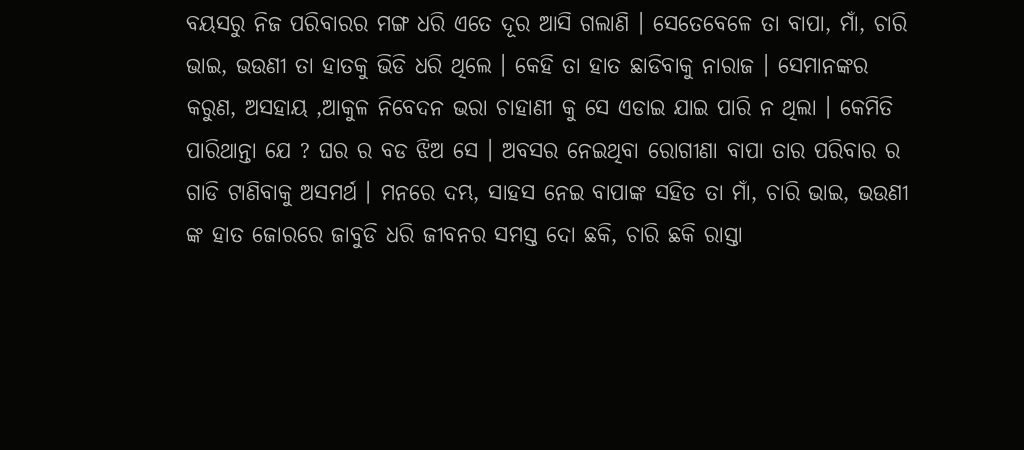ବୟସରୁ ନିଜ ପରିବାରର ମଙ୍ଗ ଧରି ଏତେ ଦୂର ଆସି ଗଲାଣି । ସେତେବେଳେ ତା ବାପା, ମାଁ, ଚାରି ଭାଇ, ଭଉଣୀ ତା ହାତକୁ ଭିଡି ଧରି ଥିଲେ । କେହି ତା ହାତ ଛାଡିବାକୁ ନାରାଜ । ସେମାନଙ୍କର କରୁଣ, ଅସହାୟ ,ଆକୁଳ ନିବେଦନ ଭରା ଚାହାଣୀ କୁ ସେ ଏଡାଇ ଯାଇ ପାରି ନ ଥିଲା । କେମିତି ପାରିଥାନ୍ତା ଯେ ? ଘର ର ବଡ ଝିଅ ସେ । ଅବସର ନେଇଥିବା ରୋଗୀଣା ବାପା ତାର ପରିବାର ର ଗାଡି ଟାଣିବାକୁ ଅସମର୍ଥ । ମନରେ ଦମ୍ଭ, ସାହସ ନେଇ ବାପାଙ୍କ ସହିତ ତା ମାଁ, ଚାରି ଭାଇ, ଭଉଣୀ ଙ୍କ ହାତ ଜୋରରେ ଜାବୁଡି ଧରି ଜୀବନର ସମସ୍ତ ଦୋ ଛକି, ଚାରି ଛକି ରାସ୍ତା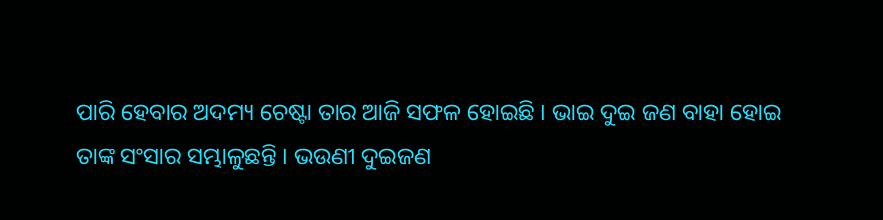ପାରି ହେବାର ଅଦମ୍ୟ ଚେଷ୍ଟା ତାର ଆଜି ସଫଳ ହୋଇଛି । ଭାଇ ଦୁଇ ଜଣ ବାହା ହୋଇ ତାଙ୍କ ସଂସାର ସମ୍ଭାଳୁଛନ୍ତି । ଭଉଣୀ ଦୁଇଜଣ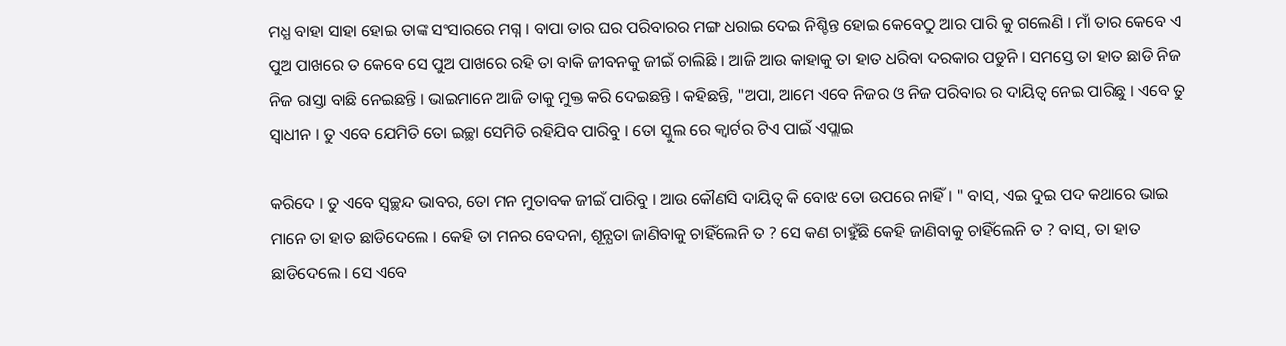ମଧ୍ଯ ବାହା ସାହା ହୋଇ ତାଙ୍କ ସଂସାରରେ ମଗ୍ନ । ବାପା ତାର ଘର ପରିବାରର ମଙ୍ଗ ଧରାଇ ଦେଇ ନିଶ୍ଚିନ୍ତ ହୋଇ କେବେଠୁ ଆର ପାରି କୁ ଗଲେଣି । ମାଁ ତାର କେବେ ଏ ପୁଅ ପାଖରେ ତ କେବେ ସେ ପୁଅ ପାଖରେ ରହି ତା ବାକି ଜୀବନକୁ ଜୀଇଁ ଚାଲିଛି । ଆଜି ଆଉ କାହାକୁ ତା ହାତ ଧରିବା ଦରକାର ପଡୁନି । ସମସ୍ତେ ତା ହାତ ଛାଡି ନିଜ ନିଜ ରାସ୍ତା ବାଛି ନେଇଛନ୍ତି । ଭାଇମାନେ ଆଜି ତାକୁ ମୁକ୍ତ କରି ଦେଇଛନ୍ତି । କହିଛନ୍ତି, "ଅପା, ଆମେ ଏବେ ନିଜର ଓ ନିଜ ପରିବାର ର ଦାୟିତ୍ବ ନେଇ ପାରିଛୁ । ଏବେ ତୁ ସ୍ବାଧୀନ । ତୁ ଏବେ ଯେମିତି ତୋ ଇଚ୍ଛା ସେମିତି ରହିଯିବ ପାରିବୁ । ତୋ ସ୍କୁଲ ରେ କ୍ଵାର୍ଟର ଟିଏ ପାଇଁ ଏପ୍ଲାଇ

କରିଦେ । ତୁ ଏବେ ସ୍ବଚ୍ଛନ୍ଦ ଭାବର, ତୋ ମନ ମୁତାବକ ଜୀଇଁ ପାରିବୁ । ଆଉ କୌଣସି ଦାୟିତ୍ବ କି ବୋଝ ତୋ ଉପରେ ନାହିଁ । " ବାସ୍, ଏଇ ଦୁଇ ପଦ କଥାରେ ଭାଇ ମାନେ ତା ହାତ ଛାଡିଦେଲେ । କେହି ତା ମନର ବେଦନା, ଶୂନ୍ଯତା ଜାଣିବାକୁ ଚାହିଁଲେନି ତ ? ସେ କଣ ଚାହୁଁଛି କେହି ଜାଣିବାକୁ ଚାହିଁଲେନି ତ ? ବାସ୍, ତା ହାତ ଛାଡିଦେଲେ । ସେ ଏବେ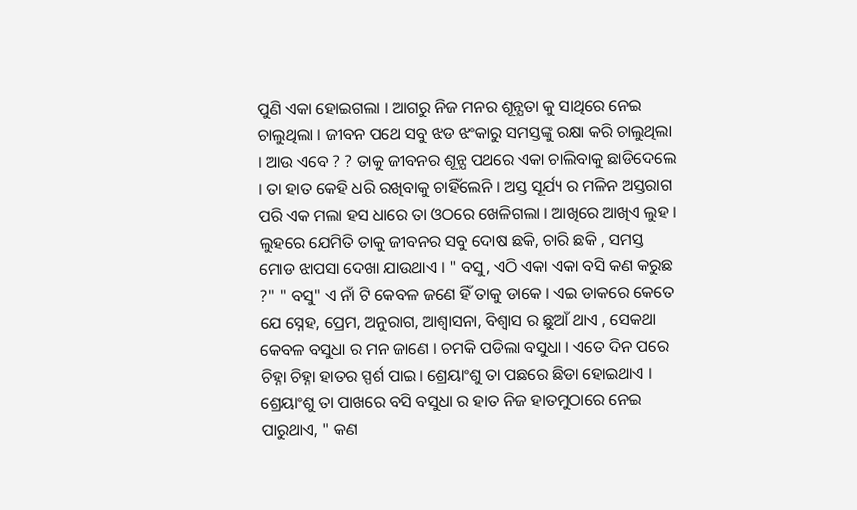ପୁଣି ଏକା ହୋଇଗଲା । ଆଗରୁ ନିଜ ମନର ଶୂନ୍ଯତା କୁ ସାଥିରେ ନେଇ ଚାଲୁଥିଲା । ଜୀବନ ପଥେ ସବୁ ଝଡ ଝଂକାରୁ ସମସ୍ତଙ୍କୁ ରକ୍ଷା କରି ଚାଲୁଥିଲା । ଆଉ ଏବେ ? ? ତାକୁ ଜୀବନର ଶୂନ୍ଯ ପଥରେ ଏକା ଚାଲିବାକୁ ଛାଡିଦେଲେ । ତା ହାତ କେହି ଧରି ରଖିବାକୁ ଚାହିଁଲେନି । ଅସ୍ତ ସୂର୍ଯ୍ୟ ର ମଳିନ ଅସ୍ତରାଗ ପରି ଏକ ମଲା ହସ ଧାରେ ତା ଓଠରେ ଖେଳିଗଲା । ଆଖିରେ ଆଖିଏ ଲୁହ । ଲୁହରେ ଯେମିତି ତାକୁ ଜୀବନର ସବୁ ଦୋଷ ଛକି, ଚାରି ଛକି , ସମସ୍ତ ମୋଡ ଝାପସା ଦେଖା ଯାଉଥାଏ । " ବସୁ, ଏଠି ଏକା ଏକା ବସି କଣ କରୁଛ ?" " ବସୁ" ଏ ନାଁ ଟି କେବଳ ଜଣେ ହିଁ ତାକୁ ଡାକେ । ଏଇ ଡାକରେ କେତେ ଯେ ସ୍ନେହ, ପ୍ରେମ, ଅନୁରାଗ, ଆଶ୍ବାସନା, ବିଶ୍ବାସ ର ଛୁଆଁ ଥାଏ , ସେକଥା କେବଳ ବସୁଧା ର ମନ ଜାଣେ । ଚମକି ପଡିଲା ବସୁଧା । ଏତେ ଦିନ ପରେ ଚିହ୍ନା ଚିହ୍ନା ହାତର ସ୍ପର୍ଶ ପାଇ। ଶ୍ରେୟାଂଶୁ ତା ପଛରେ ଛିଡା ହୋଇଥାଏ । ଶ୍ରେୟାଂଶୁ ତା ପାଖରେ ବସି ବସୁଧା ର ହାତ ନିଜ ହାତମୁଠାରେ ନେଇ ପାରୁଥାଏ, " କଣ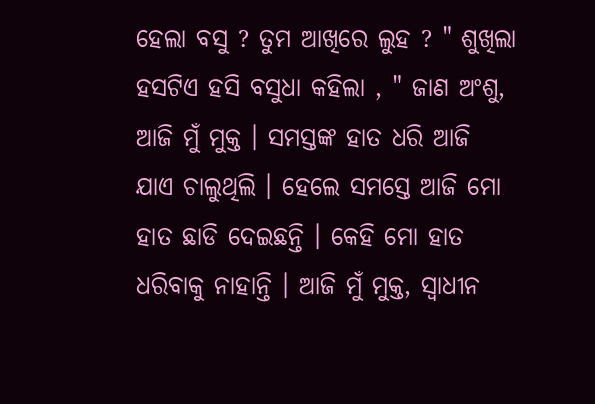ହେଲା ବସୁ ? ତୁମ ଆଖିରେ ଲୁହ ? " ଶୁଖିଲା ହସଟିଏ ହସି ବସୁଧା କହିଲା , " ଜାଣ ଅଂଶୁ, ଆଜି ମୁଁ ମୁକ୍ତ । ସମସ୍ତଙ୍କ ହାତ ଧରି ଆଜି ଯାଏ ଚାଲୁଥିଲି । ହେଲେ ସମସ୍ତେ ଆଜି ମୋ ହାତ ଛାଡି ଦେଇଛନ୍ତି । କେହି ମୋ ହାତ ଧରିବାକୁ ନାହାନ୍ତି । ଆଜି ମୁଁ ମୁକ୍ତ, ସ୍ବାଧୀନ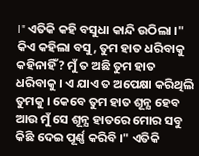।" ଏତିକି କହି ବସୁଧା କାନ୍ଦି ଉଠିଲା ।" କିଏ କହିଲା ବସୁ, ତୁମ ହାତ ଧରିବାକୁ କହିନାହିଁ? ମୁଁ ତ ଅଛି ତୁମ ହାତ ଧରିବାକୁ । ଏ ଯାଏ ତ ଅପେକ୍ଷା କରିଥିଲି ତୁମକୁ । କେବେ ତୁମ ହାତ ଶୂନ୍ଯ ହେବ ଆଉ ମୁଁ ସେ ଶୂନ୍ଯ ହାତରେ ମୋର ସବୁ କିଛି ଦେଇ ପୂର୍ଣ୍ଣ କରିବି ।" ଏତିକି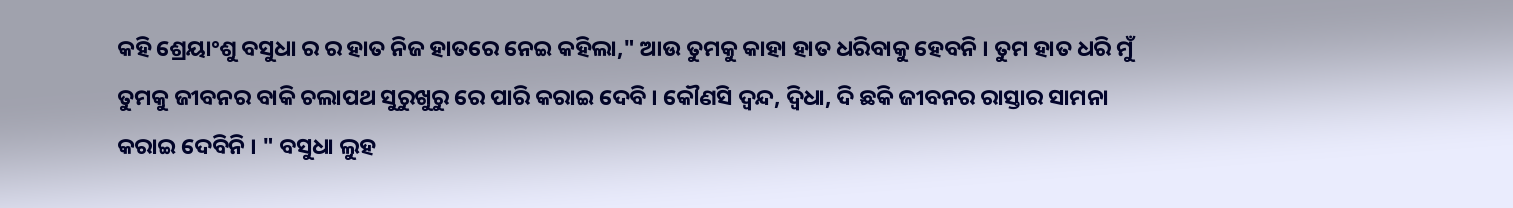କହି ଶ୍ରେୟାଂଶୁ ବସୁଧା ର ର ହାତ ନିଜ ହାତରେ ନେଇ କହିଲା," ଆଉ ତୁମକୁ କାହା ହାତ ଧରିବାକୁ ହେବନି । ତୁମ ହାତ ଧରି ମୁଁ ତୁମକୁ ଜୀବନର ବାକି ଚଲାପଥ ସୁରୁଖୁରୁ ରେ ପାରି କରାଇ ଦେବି । କୌଣସି ଦ୍ବନ୍ଦ, ଦ୍ବିଧା, ଦି ଛକି ଜୀବନର ରାସ୍ତାର ସାମନା କରାଇ ଦେବିନି । " ବସୁଧା ଲୁହ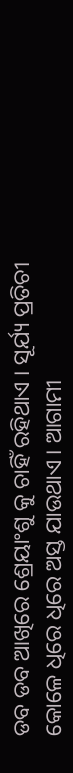ଡବ ଡବ ଆଖିରେ ଶ୍ରେୟାଂଶୁ କୁ ଚାହିଁ ରହିଥାଏ । ସୂର୍ଯ୍ୟ ପ୍ରତିଚୀ କୋଳେ ଧିରେ ଧିରେ ଅସ୍ତ ଯାଉଥାଏ । ଆଗାମୀ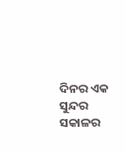ଦିନର ଏକ ସୁନ୍ଦର ସକାଳର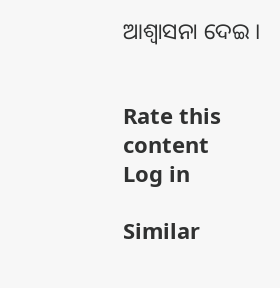ଆଶ୍ବାସନା ଦେଇ ।


Rate this content
Log in

Similar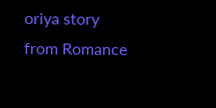oriya story from Romance